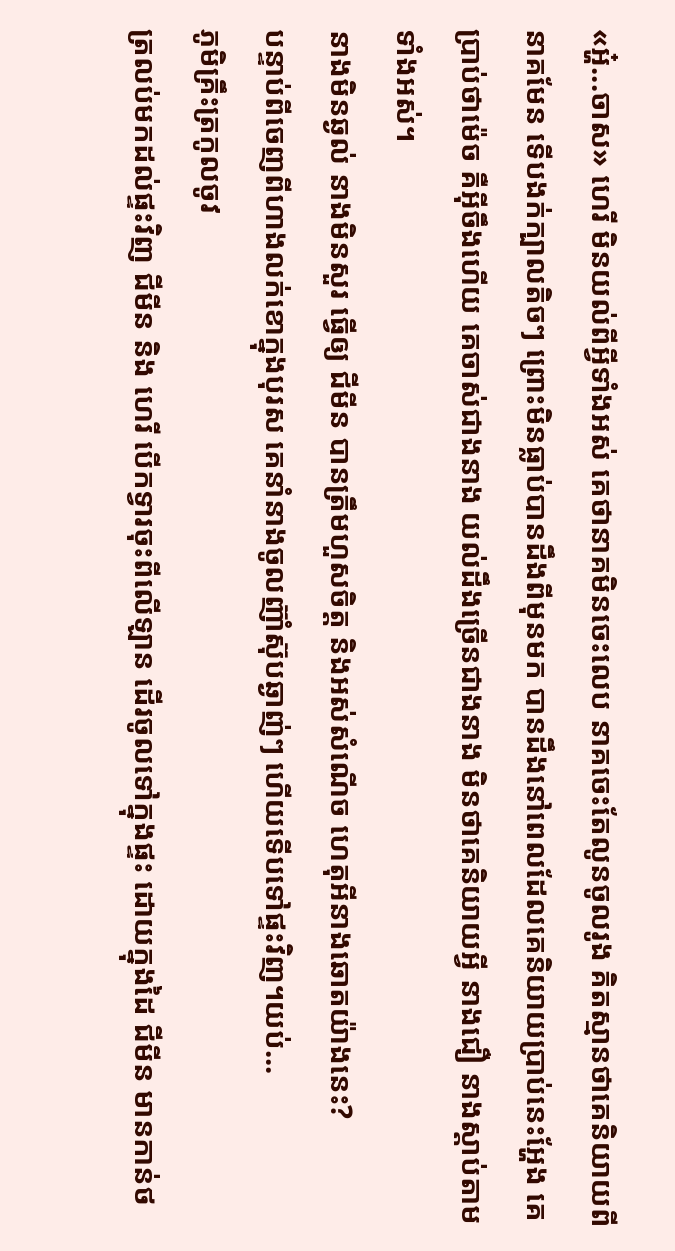«អ្ហ៎...ចាស» ហេរី មិនយល់ពីអ្វីទាំងអស់ គេថានាគមិនចេះលេប នាគចេះតែលូនចូលរូង គិតស្មានថាគេនិយាយពីនាគមែន ទើបងក់ក្បាលតិចៗ ព្រោះមិនធ្លាប់បានដឹងពីមុនមក បានដឹងនៅពេលដែលគេនិយាយប្រាប់នេះអ្ហែង គេប្រាប់ថាម៉េច គឺអ៊ីចឹងហើយ គេចាស់ជាងនាង យល់ដឹងច្រើនជាងនាង មិនថាគេនិយាយអ្វី នាងជឿ នាងស្ដាប់តាមទាំងអស់។
នាងមិនឆ្ងល់ នាងមិនសួរ ធ្វើឲ្យ ជីមីន បានត្រឹមហួសចិត្ត និងអស់សំណើច ហេតុអីនាងឆោតយ៉ាងនេះ?
បន្ទាប់ពីចេញពីហាងលក់ខោក្នុងបុរស គេនាំនាងចូលញ៊ាំស៊ុបឆ្ងាញ់ៗ ហើយទើបទៅផ្ទះវិញ។យប់...
ភូមិគ្រឹះត្រកូលចូវ
ត្រលប់មកដល់ផ្ទះវិញ ជីមីន និង ហេរី បើកទ្វារចុះពីលើឡាន ដើរចូលទៅក្នុងផ្ទះ ដោយក្នុងដៃ ជីមីន មានកាន់ថ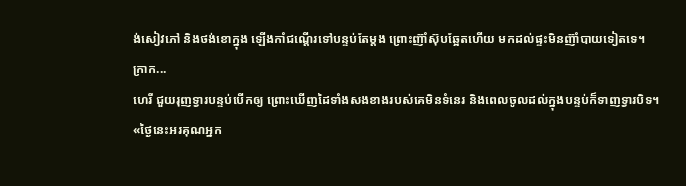ង់សៀវភៅ និងថង់ខោក្នុង ឡើងកាំជណ្ដើរទៅបន្ទប់តែម្ដង ព្រោះញ៊ាំស៊ុបឆ្អែតហើយ មកដល់ផ្ទះមិនញ៊ាំបាយទៀតទេ។
ក្រាក...
ហេរី ជួយរុញទ្វារបន្ទប់បើកឲ្យ ព្រោះឃើញដៃទាំងសងខាងរបស់គេមិនទំនេរ និងពេលចូលដល់ក្នុងបន្ទប់ក៏ទាញទ្វារបិទ។
«ថ្ងៃនេះអរគុណអ្នក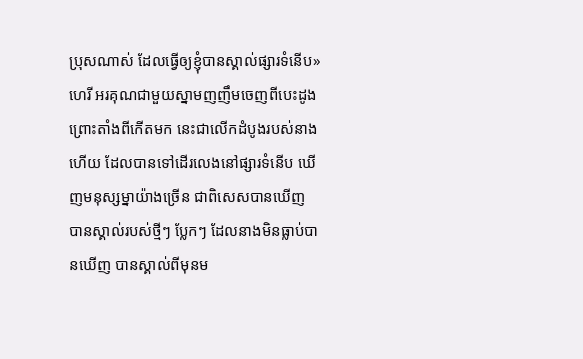ប្រុសណាស់ ដែលធ្វើឲ្យខ្ញុំបានស្គាល់ផ្សារទំនើប» ហេរី អរគុណជាមួយស្នាមញញឹមចេញពីបេះដូង ព្រោះតាំងពីកើតមក នេះជាលើកដំបូងរបស់នាងហើយ ដែលបានទៅដើរលេងនៅផ្សារទំនើប ឃើញមនុស្សម្នាយ៉ាងច្រើន ជាពិសេសបានឃើញ បានស្គាល់របស់ថ្មីៗ ប្លែកៗ ដែលនាងមិនធ្លាប់បានឃើញ បានស្គាល់ពីមុនម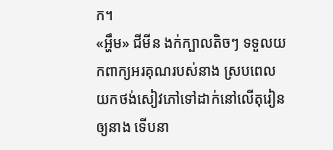ក។
«អ្ហឹម» ជីមីន ងក់ក្បាលតិចៗ ទទួលយកពាក្យអរគុណរបស់នាង ស្របពេលយកថង់សៀវភៅទៅដាក់នៅលើតុរៀនឲ្យនាង ទើបនា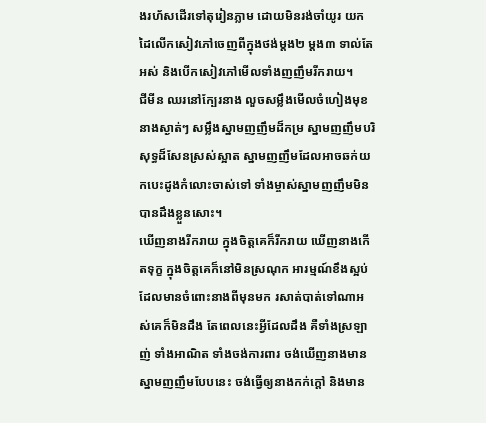ងរហ័សដើរទៅតុរៀនភ្លាម ដោយមិនរង់ចាំយូរ យកដៃលើកសៀវភៅចេញពីក្នុងថង់ម្ដង២ ម្ដង៣ ទាល់តែអស់ និងបើកសៀវភៅមើលទាំងញញឹមរីករាយ។
ជីមីន ឈរនៅក្បែរនាង លួចសម្លឹងមើលចំហៀងមុខនាងស្ងាត់ៗ សម្លឹងស្នាមញញឹមដ៏កម្រ ស្នាមញញឹមបរិសុទ្ធដ៏សែនស្រស់ស្អាត ស្នាមញញឹមដែលអាចឆក់យកបេះដូងកំលោះចាស់ទៅ ទាំងម្ចាស់ស្នាមញញឹមមិនបានដឹងខ្លួនសោះ។
ឃើញនាងរីករាយ ក្នុងចិត្តគេក៏រីករាយ ឃើញនាងកើតទុក្ខ ក្នុងចិត្តគេក៏នៅមិនស្រណុក អារម្មណ៍ខឹងស្អប់ដែលមានចំពោះនាងពីមុនមក រសាត់បាត់ទៅណាអស់គេក៏មិនដឹង តែពេលនេះអ្វីដែលដឹង គឺទាំងស្រឡាញ់ ទាំងអាណិត ទាំងចង់ការពារ ចង់ឃើញនាងមានស្នាមញញឹមបែបនេះ ចង់ធ្វើឲ្យនាងកក់ក្ដៅ និងមាន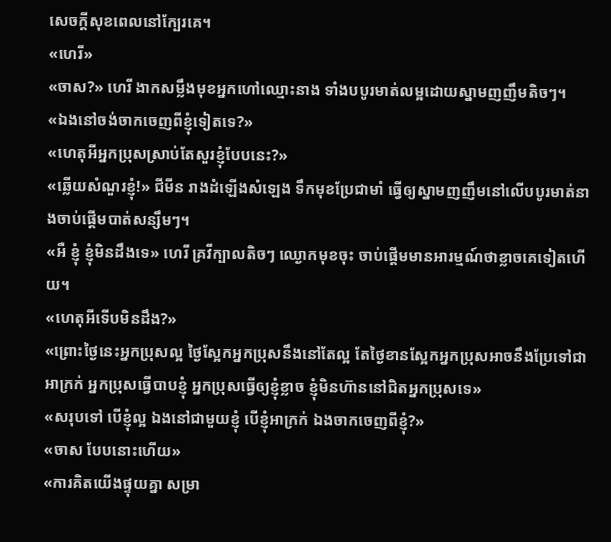សេចក្ដីសុខពេលនៅក្បែរគេ។
«ហេរី»
«ចាស?» ហេរី ងាកសម្លឹងមុខអ្នកហៅឈ្មោះនាង ទាំងបបូរមាត់លម្អដោយស្នាមញញឹមតិចៗ។
«ឯងនៅចង់ចាកចេញពីខ្ញុំទៀតទេ?»
«ហេតុអីអ្នកប្រុសស្រាប់តែសួរខ្ញុំបែបនេះ?»
«ឆ្លើយសំណួរខ្ញុំ!» ជីមីន រាងដំឡើងសំឡេង ទឹកមុខប្រែជាមាំ ធ្វើឲ្យស្នាមញញឹមនៅលើបបូរមាត់នាងចាប់ផ្ដើមបាត់សន្សឹមៗ។
«អឺ ខ្ញុំ ខ្ញុំមិនដឹងទេ» ហេរី គ្រវីក្បាលតិចៗ ឈ្ងោកមុខចុះ ចាប់ផ្ដើមមានអារម្មណ៍ថាខ្លាចគេទៀតហើយ។
«ហេតុអីទើបមិនដឹង?»
«ព្រោះថ្ងៃនេះអ្នកប្រុសល្អ ថ្ងៃស្អែកអ្នកប្រុសនឹងនៅតែល្អ តែថ្ងៃខានស្អែកអ្នកប្រុសអាចនឹងប្រែទៅជាអាក្រក់ អ្នកប្រុសធ្វើបាបខ្ញុំ អ្នកប្រុសធ្វើឲ្យខ្ញុំខ្លាច ខ្ញុំមិនហ៊ាននៅជិតអ្នកប្រុសទេ»
«សរុបទៅ បើខ្ញុំល្អ ឯងនៅជាមួយខ្ញុំ បើខ្ញុំអាក្រក់ ឯងចាកចេញពីខ្ញុំ?»
«ចាស បែបនោះហើយ»
«ការគិតយើងផ្ទុយគ្នា សម្រា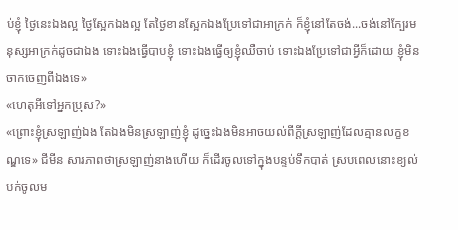ប់ខ្ញុំ ថ្ងៃនេះឯងល្អ ថ្ងៃស្អែកឯងល្អ តែថ្ងៃខានស្អែកឯងប្រែទៅជាអាក្រក់ ក៏ខ្ញុំនៅតែចង់...ចង់នៅក្បែរមនុស្សអាក្រក់ដូចជាឯង ទោះឯងធ្វើបាបខ្ញុំ ទោះឯងធ្វើឲ្យខ្ញុំឈឺចាប់ ទោះឯងប្រែទៅជាអ្វីក៏ដោយ ខ្ញុំមិនចាកចេញពីឯងទេ»
«ហេតុអីទៅអ្នកប្រុស?»
«ព្រោះខ្ញុំស្រឡាញ់ឯង តែឯងមិនស្រឡាញ់ខ្ញុំ ដូច្នេះឯងមិនអាចយល់ពីក្ដីស្រឡាញ់ដែលគ្មានលក្ខខណ្ឌទេ» ជីមីន សារភាពថាស្រឡាញ់នាងហើយ ក៏ដើរចូលទៅក្នុងបន្ទប់ទឹកបាត់ ស្របពេលនោះខ្យល់បក់ចូលម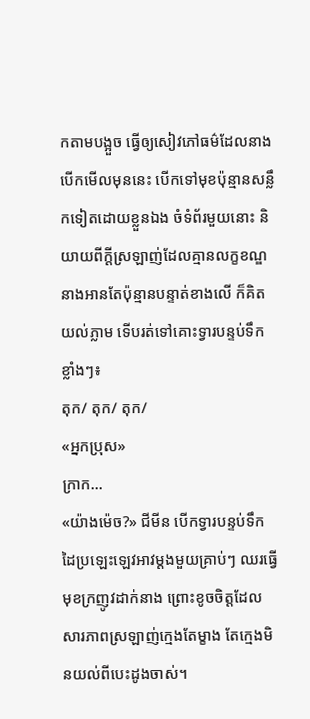កតាមបង្អួច ធ្វើឲ្យសៀវភៅធម៌ដែលនាងបើកមើលមុននេះ បើកទៅមុខប៉ុន្មានសន្លឹកទៀតដោយខ្លួនឯង ចំទំព័រមួយនោះ និយាយពីក្ដីស្រឡាញ់ដែលគ្មានលក្ខខណ្ឌ នាងអានតែប៉ុន្មានបន្ទាត់ខាងលើ ក៏គិតយល់ភ្លាម ទើបរត់ទៅគោះទ្វារបន្ទប់ទឹកខ្លាំងៗ៖
តុក/ តុក/ តុក/
«អ្នកប្រុស»
ក្រាក...
«យ៉ាងម៉េច?» ជីមីន បើកទ្វារបន្ទប់ទឹក ដៃប្រឡេះឡេវអាវម្ដងមួយគ្រាប់ៗ ឈរធ្វើមុខក្រញូវដាក់នាង ព្រោះខូចចិត្តដែលសារភាពស្រឡាញ់ក្មេងតែម្ខាង តែក្មេងមិនយល់ពីបេះដូងចាស់។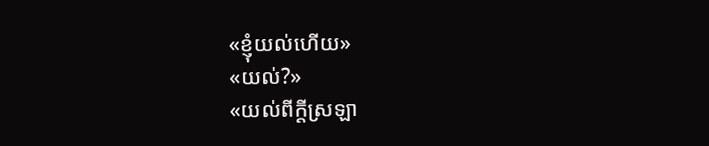«ខ្ញុំយល់ហើយ»
«យល់?»
«យល់ពីក្ដីស្រឡា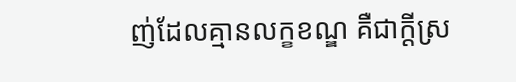ញ់ដែលគ្មានលក្ខខណ្ឌ គឺជាក្ដីស្រ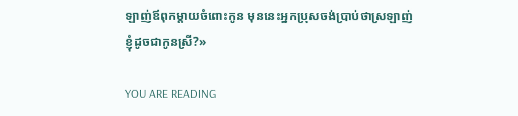ឡាញ់ឪពុកម្ដាយចំពោះកូន មុននេះអ្នកប្រុសចង់ប្រាប់ថាស្រឡាញ់ខ្ញុំដូចជាកូនស្រី?»

YOU ARE READING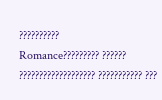??????????
Romance????????? ?????? ??????????????????? ??????????? ???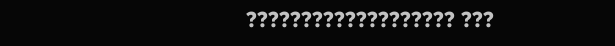??????????????????? ???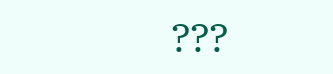???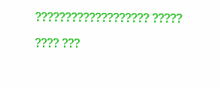??????????????????? ????? ???? ???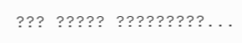??? ????? ?????????...